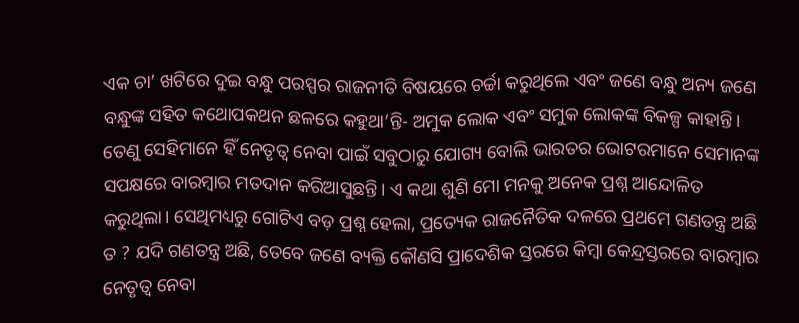ଏକ ଚା’ ଖଟିରେ ଦୁଇ ବନ୍ଧୁ ପରସ୍ପର ରାଜନୀତି ବିଷୟରେ ଚର୍ଚ୍ଚା କରୁଥିଲେ ଏବଂ ଜଣେ ବନ୍ଧୁ ଅନ୍ୟ ଜଣେ ବନ୍ଧୁଙ୍କ ସହିତ କଥୋପକଥନ ଛଳରେ କହୁଥା’ନ୍ତି- ଅମୁକ ଲୋକ ଏବଂ ସମୁକ ଲୋକଙ୍କ ବିକଳ୍ପ କାହାନ୍ତି। ତେଣୁ ସେହିମାନେ ହିଁ ନେତୃତ୍ୱ ନେବା ପାଇଁ ସବୁଠାରୁ ଯୋଗ୍ୟ ବୋଲି ଭାରତର ଭୋଟରମାନେ ସେମାନଙ୍କ ସପକ୍ଷରେ ବାରମ୍ୱାର ମତଦାନ କରିଆସୁଛନ୍ତି। ଏ କଥା ଶୁଣି ମୋ ମନକୁ ଅନେକ ପ୍ରଶ୍ନ ଆନ୍ଦୋଳିତ କରୁଥିଲା। ସେଥିମଧ୍ୟରୁ ଗୋଟିଏ ବଡ଼ ପ୍ରଶ୍ନ ହେଲା, ପ୍ରତ୍ୟେକ ରାଜନୈତିକ ଦଳରେ ପ୍ରଥମେ ଗଣତନ୍ତ୍ର ଅଛି ତ ? ଯଦି ଗଣତନ୍ତ୍ର ଅଛି, ତେବେ ଜଣେ ବ୍ୟକ୍ତି କୌଣସି ପ୍ରାଦେଶିକ ସ୍ତରରେ କିମ୍ୱା କେନ୍ଦ୍ରସ୍ତରରେ ବାରମ୍ୱାର ନେତୃତ୍ୱ ନେବା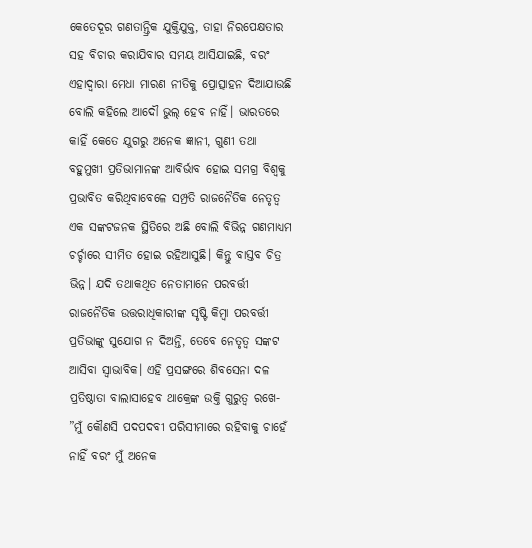କେତେଦୂର ଗଣତାନ୍ତ୍ରିକ ଯୁକ୍ତିଯୁକ୍ତ, ତାହା ନିରପେକ୍ଷତାର ସହ ବିଚାର କରାଯିବାର ସମୟ ଆସିଯାଇଛି, ବରଂ ଏହାଦ୍ୱାରା ମେଧା ମାରଣ ନୀତିକୁ ପ୍ରୋତ୍ସାହନ ଦିଆଯାଉଛି ବୋଲି କହିଲେ ଆଦୌ ଭୁଲ୍ ହେବ ନାହିଁ। ଭାରତରେ କାହିଁ କେତେ ଯୁଗରୁ ଅନେକ ଜ୍ଞାନୀ, ଗୁଣୀ ତଥା ବହୁମୁଖୀ ପ୍ରତିଭାମାନଙ୍କ ଆବିର୍ଭାବ ହୋଇ ସମଗ୍ର ବିଶ୍ୱକୁ ପ୍ରଭାବିତ କରିଥିବାବେଳେ ସମ୍ପ୍ରତି ରାଜନୈତିକ ନେତୃତ୍ୱ ଏକ ସଙ୍କଟଜନକ ସ୍ଥିତିରେ ଅଛି ବୋଲି ବିଭିନ୍ନ ଗଣମାଧ୍ୟମ ଚର୍ଚ୍ଚାରେ ସୀମିତ ହୋଇ ରହିଆସୁଛି। କିନ୍ତୁ ବାସ୍ତବ ଚିତ୍ର ଭିନ୍ନ। ଯଦି ତଥାକଥିତ ନେତାମାନେ ପରବର୍ତ୍ତୀ ରାଜନୈତିକ ଉତ୍ତରାଧିକାରୀଙ୍କ ସୃଷ୍ଟି କିମ୍ୱା ପରବର୍ତ୍ତୀ ପ୍ରତିଭାଙ୍କୁ ସୁଯୋଗ ନ ଦିଅନ୍ତି, ତେବେ ନେତୃତ୍ୱ ସଙ୍କଟ ଆସିବା ସ୍ୱାଭାବିକ। ଏହି ପ୍ରସଙ୍ଗରେ ଶିବସେନା ଦଳ ପ୍ରତିଷ୍ଠାତା ବାଲାସାହେବ ଥାକ୍ରେଙ୍କ ଉକ୍ତି ଗୁରୁତ୍ୱ ରଖେ- ”ମୁଁ କୌଣସି ପଦପଦବୀ ପରିସୀମାରେ ରହିବାକୁ ଚାହେଁ ନାହିଁ ବରଂ ମୁଁ ଅନେକ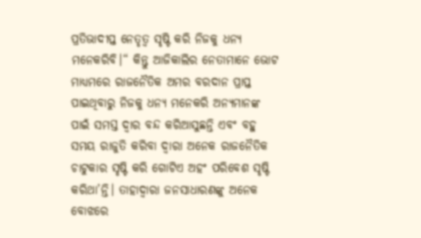ପ୍ରତିଭାଦୀପ୍ତ ନେତୃତ୍ୱ ସୃଷ୍ଟି କରି ନିଜକୁ ଧନ୍ୟ ମନେକରିବି।“ କିନ୍ତୁ ଆଜିକାଲିର ନେତାମାନେ ଭୋଟ ମାଧ୍ୟମରେ ରାଜନୈତିକ ଅମର ବରଦାନ ପ୍ରାପ୍ତ ପାଇଥିବାରୁ ନିଜକୁ ଧନ୍ୟ ମନେକରି ଅନ୍ୟମାନଙ୍କ ପାଇଁ ସମସ୍ତ ଦ୍ୱାର ବନ୍ଦ କରିଆସୁଛନ୍ତି ଏବଂ ବହୁ ସମୟ ରାଜୁତି କରିବା ଦ୍ୱାରା ଅନେକ ରାଜନୈତିକ ଚାଟୁକାର ସୃଷ୍ଟି କରି ଗୋଟିଏ ଅହଂ ପରିବେଶ ସୃଷ୍ଟି କରିଥା’ନ୍ତି। ତାହାଦ୍ୱାରା ଜନସାଧାରଣଙ୍କୁ ଅନେକ ବୋଝରେ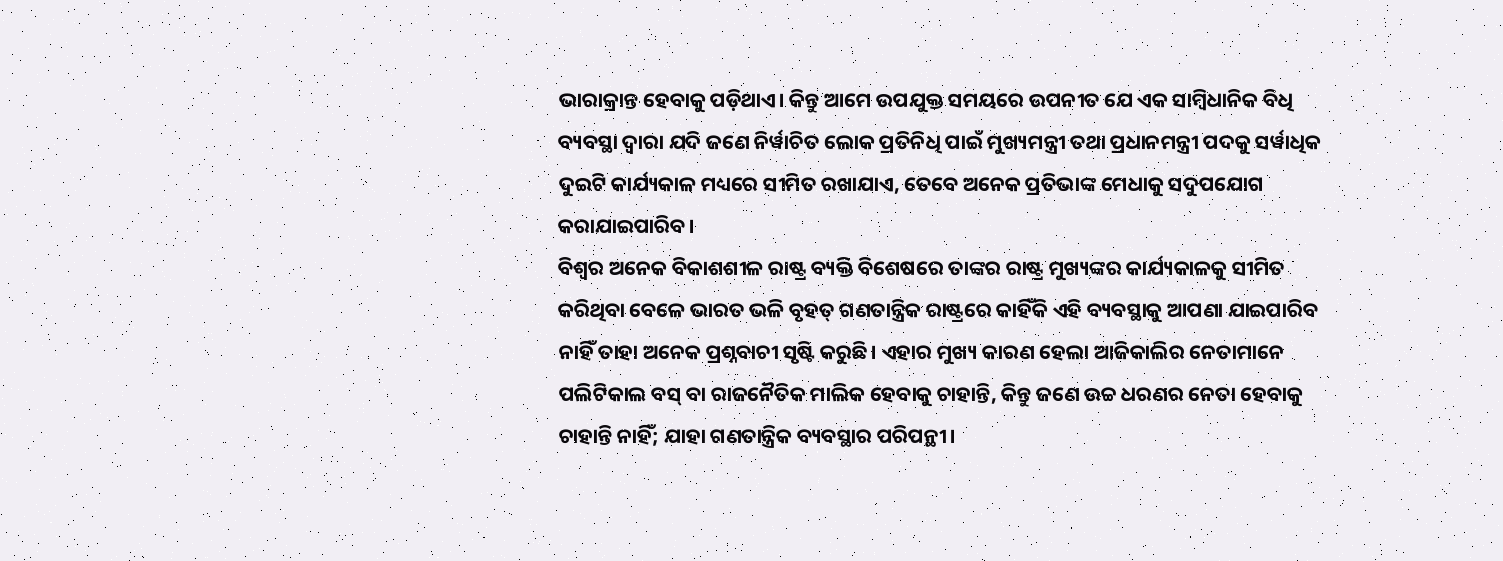ଭାରାକ୍ରାନ୍ତ ହେବାକୁ ପଡ଼ିଥାଏ। କିନ୍ତୁ ଆମେ ଉପଯୁକ୍ତ ସମୟରେ ଉପନୀତ ଯେ ଏକ ସାମ୍ୱିଧାନିକ ବିଧି ବ୍ୟବସ୍ଥା ଦ୍ୱାରା ଯଦି ଜଣେ ନିର୍ୱାଚିତ ଲୋକ ପ୍ରତିନିଧି ପାଇଁ ମୁଖ୍ୟମନ୍ତ୍ରୀ ତଥା ପ୍ରଧାନମନ୍ତ୍ରୀ ପଦକୁ ସର୍ୱାଧିକ ଦୁଇଟି କାର୍ଯ୍ୟକାଳ ମଧ୍ୟରେ ସୀମିତ ରଖାଯାଏ, ତେବେ ଅନେକ ପ୍ରତିଭାଙ୍କ ମେଧାକୁ ସଦୁପଯୋଗ କରାଯାଇପାରିବ।
ବିଶ୍ୱର ଅନେକ ବିକାଶଶୀଳ ରାଷ୍ଟ୍ର ବ୍ୟକ୍ତି ବିଶେଷରେ ତାଙ୍କର ରାଷ୍ଟ୍ର ମୁଖ୍ୟଙ୍କର କାର୍ଯ୍ୟକାଳକୁ ସୀମିତ କରିଥିବା ବେଳେ ଭାରତ ଭଳି ବୃହତ୍ ଗଣତାନ୍ତ୍ରିକ ରାଷ୍ଟ୍ରରେ କାହିଁକି ଏହି ବ୍ୟବସ୍ଥାକୁ ଆପଣା ଯାଇପାରିବ ନାହିଁ ତାହା ଅନେକ ପ୍ରଶ୍ନବାଚୀ ସୃଷ୍ଟି କରୁଛି। ଏହାର ମୁଖ୍ୟ କାରଣ ହେଲା ଆଜିକାଲିର ନେତାମାନେ ପଲିଟିକାଲ ବସ୍ ବା ରାଜନୈତିକ ମାଲିକ ହେବାକୁ ଚାହାନ୍ତି, କିନ୍ତୁ ଜଣେ ଉଚ୍ଚ ଧରଣର ନେତା ହେବାକୁ ଚାହାନ୍ତି ନାହିଁ; ଯାହା ଗଣତାନ୍ତ୍ରିକ ବ୍ୟବସ୍ଥାର ପରିପନ୍ଥୀ।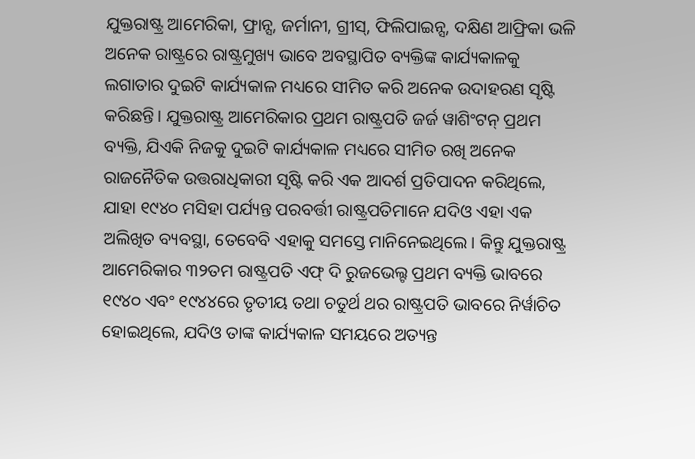ଯୁକ୍ତରାଷ୍ଟ୍ର ଆମେରିକା, ଫ୍ରାନ୍ସ, ଜର୍ମାନୀ, ଗ୍ରୀସ୍, ଫିଲିପାଇନ୍ସ, ଦକ୍ଷିଣ ଆଫ୍ରିକା ଭଳି ଅନେକ ରାଷ୍ଟ୍ରରେ ରାଷ୍ଟ୍ରମୁଖ୍ୟ ଭାବେ ଅବସ୍ଥାପିତ ବ୍ୟକ୍ତିଙ୍କ କାର୍ଯ୍ୟକାଳକୁ ଲଗାତାର ଦୁଇଟି କାର୍ଯ୍ୟକାଳ ମଧ୍ୟରେ ସୀମିତ କରି ଅନେକ ଉଦାହରଣ ସୃଷ୍ଟି କରିଛନ୍ତି। ଯୁକ୍ତରାଷ୍ଟ୍ର ଆମେରିକାର ପ୍ରଥମ ରାଷ୍ଟ୍ରପତି ଜର୍ଜ ୱାଶିଂଟନ୍ ପ୍ରଥମ ବ୍ୟକ୍ତି, ଯିଏକି ନିଜକୁ ଦୁଇଟି କାର୍ଯ୍ୟକାଳ ମଧ୍ୟରେ ସୀମିତ ରଖି ଅନେକ ରାଜନୈତିକ ଉତ୍ତରାଧିକାରୀ ସୃଷ୍ଟି କରି ଏକ ଆଦର୍ଶ ପ୍ରତିପାଦନ କରିଥିଲେ, ଯାହା ୧୯୪୦ ମସିହା ପର୍ଯ୍ୟନ୍ତ ପରବର୍ତ୍ତୀ ରାଷ୍ଟ୍ରପତିମାନେ ଯଦିଓ ଏହା ଏକ ଅଲିଖିତ ବ୍ୟବସ୍ଥା, ତେବେବି ଏହାକୁ ସମସ୍ତେ ମାନିନେଇଥିଲେ। କିନ୍ତୁ ଯୁକ୍ତରାଷ୍ଟ୍ର ଆମେରିକାର ୩୨ତମ ରାଷ୍ଟ୍ରପତି ଏଫ୍ ଦି ରୁଜଭେଲ୍ଟ ପ୍ରଥମ ବ୍ୟକ୍ତି ଭାବରେ ୧୯୪୦ ଏବଂ ୧୯୪୪ରେ ତୃତୀୟ ତଥା ଚତୁର୍ଥ ଥର ରାଷ୍ଟ୍ରପତି ଭାବରେ ନିର୍ୱାଚିତ ହୋଇଥିଲେ, ଯଦିଓ ତାଙ୍କ କାର୍ଯ୍ୟକାଳ ସମୟରେ ଅତ୍ୟନ୍ତ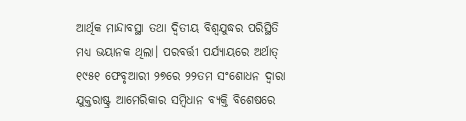ଆର୍ଥିକ ମାନ୍ଦାବସ୍ଥା ତଥା ଦ୍ୱିତୀୟ ବିଶ୍ୱଯୁଦ୍ଧର ପରିସ୍ଥିତି ମଧ୍ୟ ଭୟାନକ ଥିଲା। ପରବର୍ତ୍ତୀ ପର୍ଯ୍ୟାୟରେ ଅର୍ଥାତ୍ ୧୯୫୧ ଫେବୃଆରୀ ୨୭ରେ ୨୨ତମ ସଂଶୋଧନ ଦ୍ୱାରା ଯୁକ୍ତରାଷ୍ଟ୍ର ଆମେରିକାର ସମ୍ୱିଧାନ ବ୍ୟକ୍ତି ବିଶେଷରେ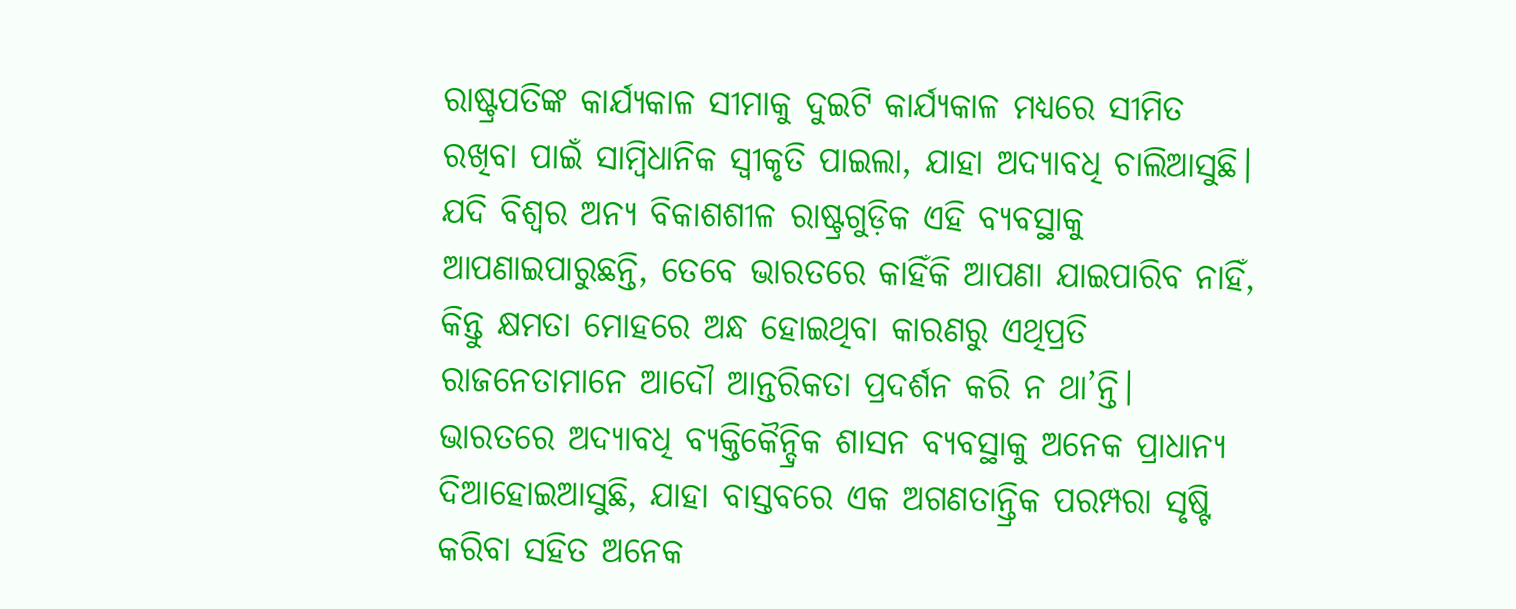ରାଷ୍ଟ୍ରପତିଙ୍କ କାର୍ଯ୍ୟକାଳ ସୀମାକୁ ଦୁଇଟି କାର୍ଯ୍ୟକାଳ ମଧ୍ୟରେ ସୀମିତ ରଖିବା ପାଇଁ ସାମ୍ୱିଧାନିକ ସ୍ୱୀକୃତି ପାଇଲା, ଯାହା ଅଦ୍ୟାବଧି ଚାଲିଆସୁଛି। ଯଦି ବିଶ୍ୱର ଅନ୍ୟ ବିକାଶଶୀଳ ରାଷ୍ଟ୍ରଗୁଡ଼ିକ ଏହି ବ୍ୟବସ୍ଥାକୁ ଆପଣାଇପାରୁଛନ୍ତି, ତେବେ ଭାରତରେ କାହିଁକି ଆପଣା ଯାଇପାରିବ ନାହିଁ, କିନ୍ତୁ କ୍ଷମତା ମୋହରେ ଅନ୍ଧ ହୋଇଥିବା କାରଣରୁ ଏଥିପ୍ରତି ରାଜନେତାମାନେ ଆଦୌ ଆନ୍ତରିକତା ପ୍ରଦର୍ଶନ କରି ନ ଥା’ନ୍ତି।
ଭାରତରେ ଅଦ୍ୟାବଧି ବ୍ୟକ୍ତିକୈନ୍ଦ୍ରିକ ଶାସନ ବ୍ୟବସ୍ଥାକୁ ଅନେକ ପ୍ରାଧାନ୍ୟ ଦିଆହୋଇଆସୁଛି, ଯାହା ବାସ୍ତବରେ ଏକ ଅଗଣତାନ୍ତ୍ରିକ ପରମ୍ପରା ସୃଷ୍ଟି କରିବା ସହିତ ଅନେକ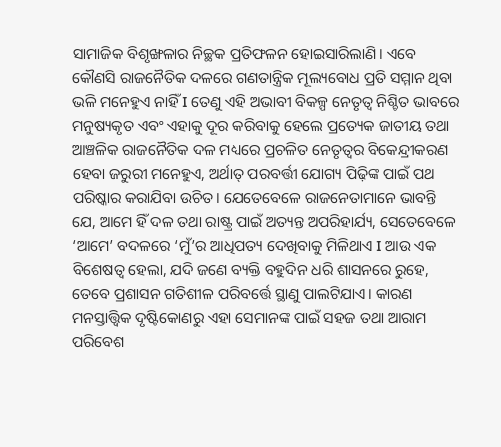ସାମାଜିକ ବିଶୃଙ୍ଖଳାର ନିଚ୍ଛକ ପ୍ରତିଫଳନ ହୋଇସାରିଲାଣି। ଏବେ କୌଣସି ରାଜନୈତିକ ଦଳରେ ଗଣତାନ୍ତ୍ରିକ ମୂଲ୍ୟବୋଧ ପ୍ରତି ସମ୍ମାନ ଥିବା ଭଳି ମନେହୁଏ ନାହିଁ I ତେଣୁ ଏହି ଅଭାବୀ ବିକଳ୍ପ ନେତୃତ୍ୱ ନିଶ୍ଚିତ ଭାବରେ ମନୁଷ୍ୟକୃତ ଏବଂ ଏହାକୁ ଦୂର କରିବାକୁ ହେଲେ ପ୍ରତ୍ୟେକ ଜାତୀୟ ତଥା ଆଞ୍ଚଳିକ ରାଜନୈତିକ ଦଳ ମଧ୍ୟରେ ପ୍ରଚଳିତ ନେତୃତ୍ୱର ବିକେନ୍ଦ୍ରୀକରଣ ହେବା ଜରୁରୀ ମନେହୁଏ, ଅର୍ଥାତ୍ ପରବର୍ତ୍ତୀ ଯୋଗ୍ୟ ପିଢ଼ିଙ୍କ ପାଇଁ ପଥ ପରିଷ୍କାର କରାଯିବା ଉଚିତ। ଯେତେବେଳେ ରାଜନେତାମାନେ ଭାବନ୍ତି ଯେ, ଆମେ ହିଁ ଦଳ ତଥା ରାଷ୍ଟ୍ର ପାଇଁ ଅତ୍ୟନ୍ତ ଅପରିହାର୍ଯ୍ୟ, ସେତେବେଳେ ‘ଆମେ’ ବଦଳରେ ‘ମୁଁ’ର ଆଧିପତ୍ୟ ଦେଖିବାକୁ ମିଳିଥାଏ I ଆଉ ଏକ ବିଶେଷତ୍ୱ ହେଲା, ଯଦି ଜଣେ ବ୍ୟକ୍ତି ବହୁଦିନ ଧରି ଶାସନରେ ରୁହେ, ତେବେ ପ୍ରଶାସନ ଗତିଶୀଳ ପରିବର୍ତ୍ତେ ସ୍ଥାଣୁ ପାଲଟିଯାଏ। କାରଣ ମନସ୍ତାତ୍ତ୍ୱିକ ଦୃଷ୍ଟିକୋଣରୁ ଏହା ସେମାନଙ୍କ ପାଇଁ ସହଜ ତଥା ଆରାମ ପରିବେଶ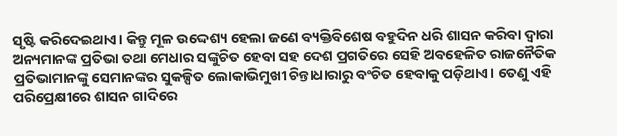ସୃଷ୍ଟି କରିଦେଇଥାଏ। କିନ୍ତୁ ମୂଳ ଉଦ୍ଦେଶ୍ୟ ହେଲା ଜଣେ ବ୍ୟକ୍ତିବିଶେଷ ବହୁଦିନ ଧରି ଶାସନ କରିବା ଦ୍ୱାରା ଅନ୍ୟମାନଙ୍କ ପ୍ରତିଭା ତଥା ମେଧାର ସଙ୍କୁଚିତ ହେବା ସହ ଦେଶ ପ୍ରଗତିରେ ସେହି ଅବହେଳିତ ରାଜନୈତିକ ପ୍ରତିଭାମାନଙ୍କୁ ସେମାନଙ୍କର ସୁକଳ୍ପିତ ଲୋକାଭିମୁଖୀ ଚିନ୍ତାଧାରାରୁ ବଂଚିତ ହେବାକୁ ପଡ଼ିଥାଏ। ତେଣୁ ଏହି ପରିପ୍ରେକ୍ଷୀରେ ଶାସନ ଗାଦିରେ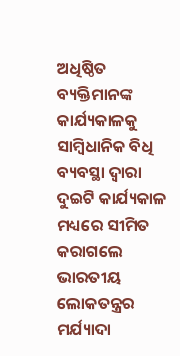ଅଧିଷ୍ଠିତ ବ୍ୟକ୍ତିମାନଙ୍କ କାର୍ଯ୍ୟକାଳକୁ ସାମ୍ୱିଧାନିକ ବିଧି ବ୍ୟବସ୍ଥା ଦ୍ୱାରା ଦୁଇଟି କାର୍ଯ୍ୟକାଳ ମଧ୍ୟରେ ସୀମିତ କରାଗଲେ ଭାରତୀୟ ଲୋକତନ୍ତ୍ରର ମର୍ଯ୍ୟାଦା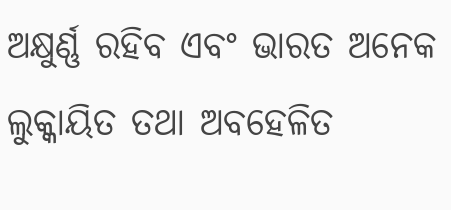ଅକ୍ଷୁର୍ଣ୍ଣ ରହିବ ଏବଂ ଭାରତ ଅନେକ ଲୁକ୍କାୟିତ ତଥା ଅବହେଳିତ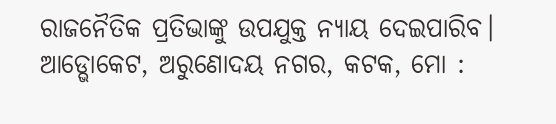ରାଜନୈତିକ ପ୍ରତିଭାଙ୍କୁ ଉପଯୁକ୍ତ ନ୍ୟାୟ ଦେଇପାରିବ।
ଆଡ୍ଭୋକେଟ, ଅରୁଣୋଦୟ ନଗର, କଟକ, ମୋ :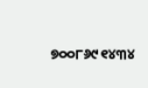୭୦୦୮୬୯୧୪୩୪